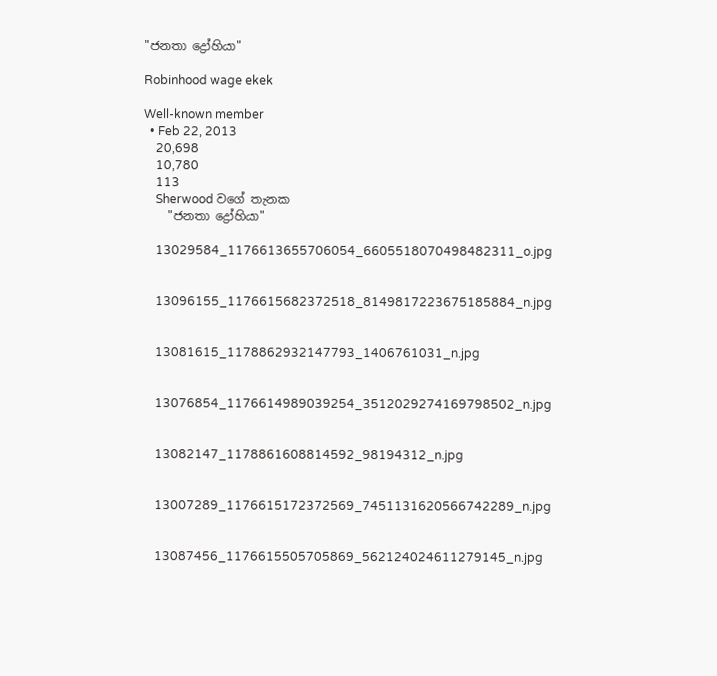"ජනතා ද්‍රෝහියා"

Robinhood wage ekek

Well-known member
  • Feb 22, 2013
    20,698
    10,780
    113
    Sherwood වගේ තැනක
    "ජනතා ද්‍රෝහියා"

    13029584_1176613655706054_6605518070498482311_o.jpg


    13096155_1176615682372518_8149817223675185884_n.jpg


    13081615_1178862932147793_1406761031_n.jpg


    13076854_1176614989039254_3512029274169798502_n.jpg


    13082147_1178861608814592_98194312_n.jpg


    13007289_1176615172372569_7451131620566742289_n.jpg


    13087456_1176615505705869_562124024611279145_n.jpg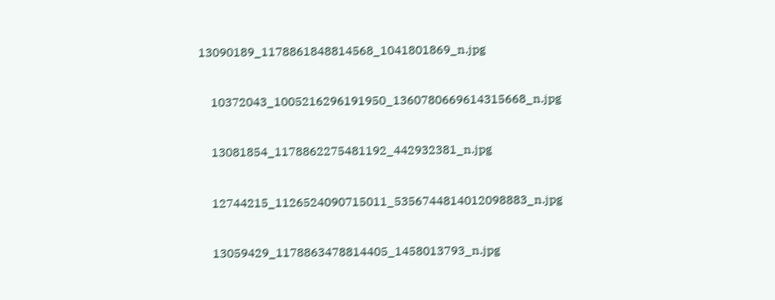13090189_1178861848814568_1041801869_n.jpg


    10372043_1005216296191950_1360780669614315668_n.jpg


    13081854_1178862275481192_442932381_n.jpg


    12744215_1126524090715011_5356744814012098883_n.jpg


    13059429_1178863478814405_1458013793_n.jpg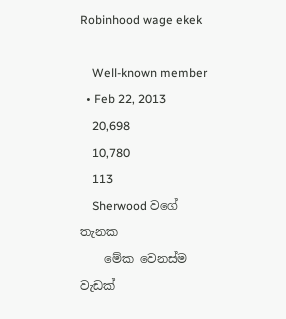Robinhood wage ekek

    Well-known member
  • Feb 22, 2013
    20,698
    10,780
    113
    Sherwood වගේ තැනක
    මේක වෙනස්ම වැඩක්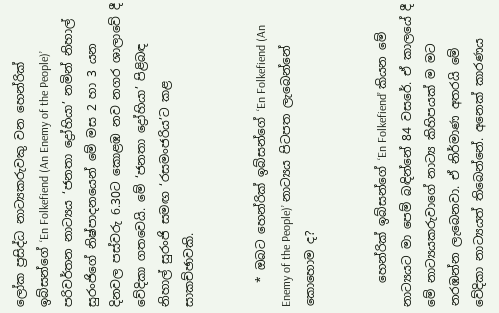ලෝක ප්‍රසිද්ධ නාට්‍යකරුවකු වන හෙන්රික් ඉබ්සන්ගේ ‘En Folkefiend (An Enemy of the People)’ පරිවර්තන නාට්‍යය ‘ජනතා ද්‍රෝහියා’ නමින් නිහාල් සුරංජිගේ නිෂ්පාදනයෙන් මේ මස 2 හා 3 යන දිනවල පස්වරු 6.30ට කොළඹ නව නගර ශාලාවේ දී වේදිකා ගතවෙයි. මේ ‘ජනතා ද්‍රෝහියා’ පිළිබඳ නිහාල් සුරංජි සමඟ ‘රසමංජරිය’ට කළ සාකච්ඡාවකි.


    * ඔබට හෙන්රික් ඉබ්සන්ගේ ‘En Folkefiend (An Enemy of the People)’ නාට්‍යය පිටපත ලැබෙන්නේ කොහොම ද?


    හෙන්රික් ඉබ්සන්ගේ ‘En Folkefiend’ කියන මේ නාට්‍යයට මා පෙම් බඳින්නේ 84 වසරේ. ඒ කාලයේ දී මේ නාට්‍යයකරුවාගේ නාට්‍ය කිහිපයක් ම මට නරඹන්න ලැබෙනවා. ඒ නිර්මාණ අතරයි මේ වේදිකා නාට්‍යයත් තිබෙන්නේ. අනෙක් කාරණය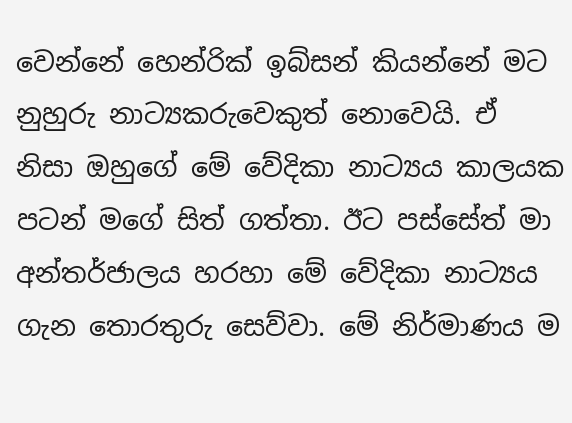වෙන්නේ හෙන්රික් ඉබ්සන් කියන්නේ මට නුහුරු නාට්‍යකරුවෙකුත් නොවෙයි. ඒ නිසා ඔහුගේ මේ වේදිකා නාට්‍යය කාලයක පටන් මගේ සිත් ගත්තා. ඊට පස්සේත් මා අන්තර්ජාලය හරහා මේ වේදිකා නාට්‍යය ගැන තොරතුරු සෙව්වා. මේ නිර්මාණය ම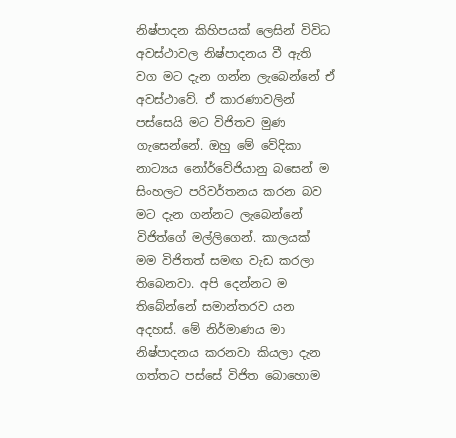නිෂ්පාදන කිහිපයක් ලෙසින් විවිධ අවස්ථාවල නිෂ්පාදනය වී ඇති වග මට දැන ගන්න ලැබෙන්නේ ඒ අවස්ථාවේ. ඒ කාරණාවලින් පස්සෙයි මට විජිතව මුණ ගැසෙන්නේ. ඔහු මේ වේදිකා නාට්‍යය නෝර්වේජියානු බසෙන් ම සිංහලට පරිවර්තනය කරන බව මට දැන ගන්නට ලැබෙන්නේ විජිත්ගේ මල්ලිගෙන්. කාලයක් මම විජිතත් සමඟ වැඩ කරලා තිබෙනවා. අපි දෙන්නට ම තිබේන්නේ සමාන්තරව යන අදහස්. මේ නිර්මාණය මා නිෂ්පාදනය කරනවා කියලා දැන ගත්තට පස්සේ විජිත බොහොම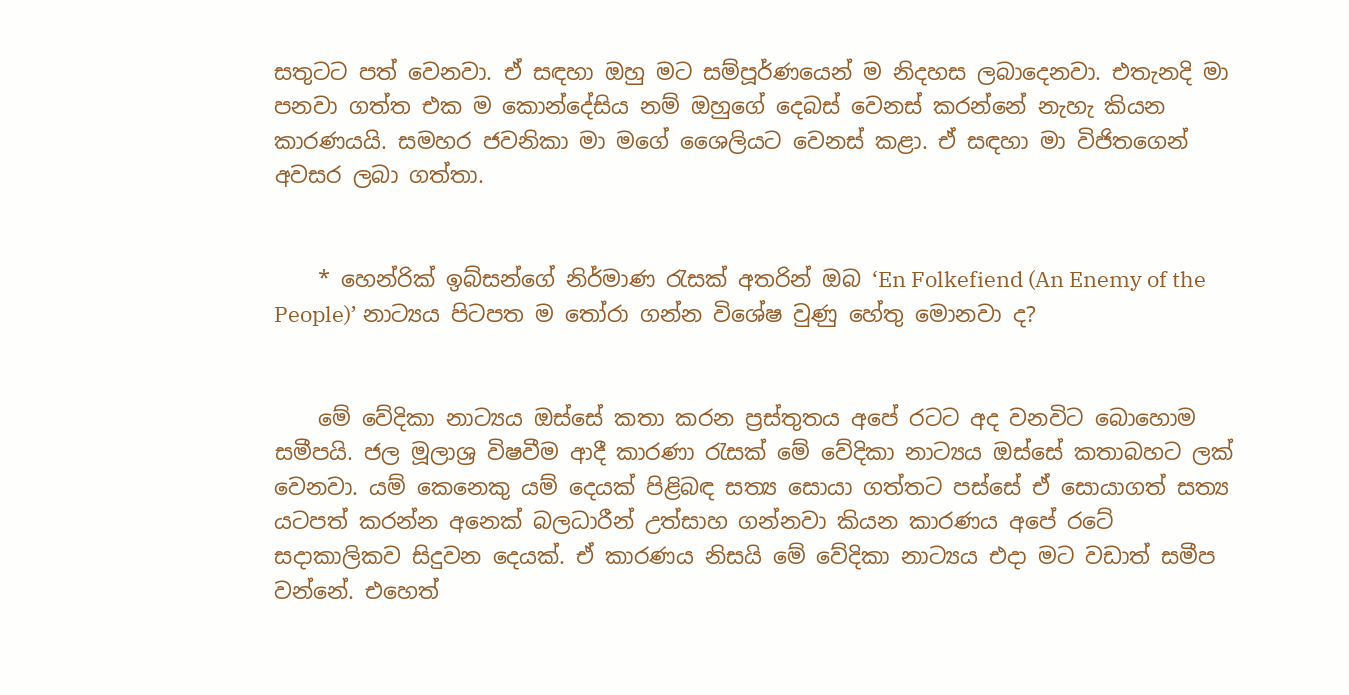සතුටට පත් වෙනවා. ඒ සඳහා ඔහු මට සම්පූර්ණයෙන් ම නිදහස ලබාදෙනවා. එතැනදි මා පනවා ගත්ත එක ම කොන්දේසිය නම් ඔහුගේ දෙබස් වෙනස් කරන්නේ නැහැ කියන කාරණයයි. සමහර ජවනිකා මා මගේ ශෛලියට වෙනස් කළා. ඒ සඳහා මා විජිතගෙන් අවසර ලබා ගත්තා.


    * හෙන්රික් ඉබ්සන්ගේ නිර්මාණ රැසක් අතරින් ඔබ ‘En Folkefiend (An Enemy of the People)’ නාට්‍යය පිටපත ම තෝරා ගන්න විශේෂ වුණු හේතු මොනවා ද?


    මේ වේදිකා නාට්‍යය ඔස්සේ කතා කරන ප්‍රස්තුතය අපේ රටට අද වනවිට බොහොම සමීපයි. ජල මූලාශ්‍ර විෂවීම ආදී කාරණා රැසක් මේ වේදිකා නාට්‍යය ඔස්සේ කතාබහට ලක් වෙනවා. යම් කෙනෙකු යම් දෙයක් පිළිබඳ සත්‍ය සොයා ගත්තට පස්සේ ඒ සොයාගත් සත්‍ය යටපත් කරන්න අනෙක් බලධාරීන් උත්සාහ ගන්නවා කියන කාරණය අපේ රටේ සදාකාලිකව සිදුවන දෙයක්. ඒ කාරණය නිසයි මේ වේදිකා නාට්‍යය එදා මට වඩාත් සමීප වන්නේ. එහෙත්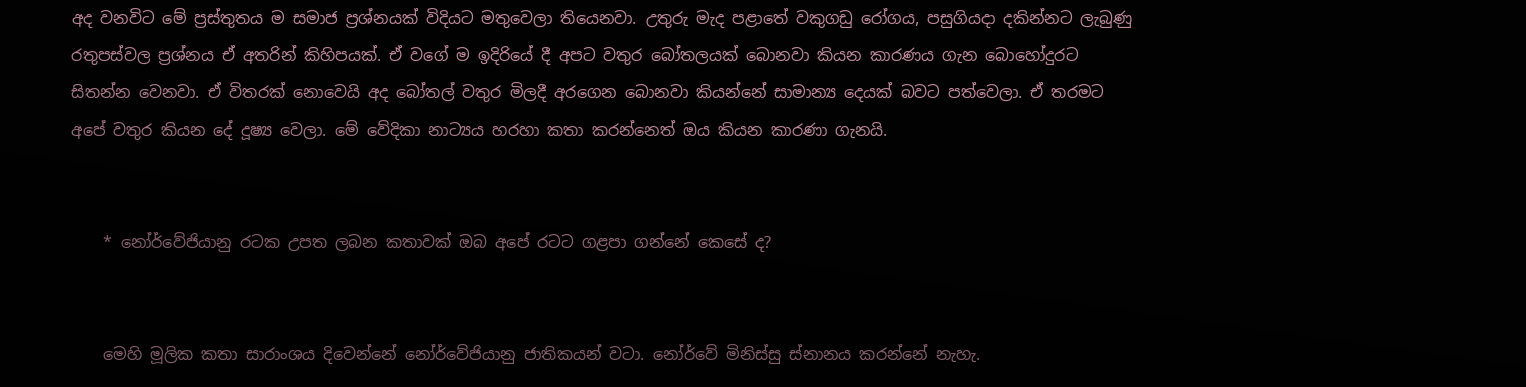අද වනවිට මේ ප්‍රස්තුතය ම සමාජ ප්‍රශ්නයක් විදියට මතුවෙලා තියෙනවා. උතුරු මැද පළාතේ වකුගඩු රෝගය, පසුගියදා දකින්නට ලැබුණු රතුපස්වල ප්‍රශ්නය ඒ අතරින් කිහිපයක්. ඒ වගේ ම ඉදිරියේ දී අපට වතුර බෝතලයක් බොනවා කියන කාරණය ගැන බොහෝදුරට සිතන්න වෙනවා. ඒ විතරක් නොවෙයි අද බෝතල් වතුර මිලදී අරගෙන බොනවා කියන්නේ සාමාන්‍ය දෙයක් බවට පත්වෙලා. ඒ තරමට අපේ වතුර කියන දේ දූෂ්‍ය වෙලා. මේ වේදිකා නාට්‍යය හරහා කතා කරන්නෙත් ඔය කියන කාරණා ගැනයි.


    * නෝර්වේජියානු රටක උපත ලබන කතාවක් ඔබ අපේ රටට ගළපා ගන්නේ කෙසේ ද?


    මෙහි මූලික කතා සාරාංශය දිවෙන්නේ නෝර්වේජියානු ජාතිකයන් වටා. නෝර්වේ මිනිස්සු ස්නානය කරන්නේ නැහැ.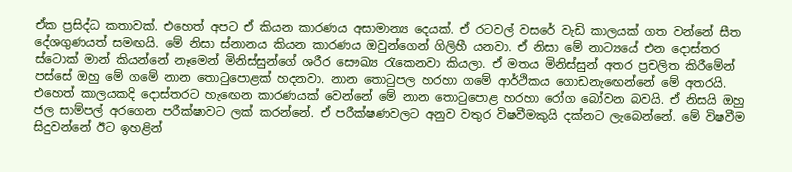ඒක ප්‍රසිද්ධ කතාවක්. එහෙත් අපට ඒ කියන කාරණය අසාමාන්‍ය දෙයක්. ඒ රටවල් වසරේ වැඩි කාලයක් ගත වන්නේ සීත දේශගුණයත් සමඟයි. මේ නිසා ස්නානය කියන කාරණය ඔවුන්ගෙන් ගිලිහී යනවා. ඒ නිසා මේ නාට්‍යයේ එන දොස්තර ස්ටොක් මාන් කියන්නේ නෑමෙන් මිනිස්සුන්ගේ ශරීර සෞඛ්‍ය රැකෙනවා කියලා. ඒ මතය මිනිස්සුන් අතර ප්‍රචලිත කිරීමේන් පස්සේ ඔහු මේ ගමේ නාන තොටුපොළක් හදනවා. නාන තොටුපල හරහා ගමේ ආර්ථිකය ගොඩනැඟෙන්නේ මේ අතරයි. එහෙත් කාලයකදි දොස්තරට හැඟෙන කාරණයක් වෙන්නේ මේ නාන තොටුපොළ හරහා රෝග බෝවන බවයි. ඒ නිසයි ඔහු ජල සාම්පල් අරගෙන පරීක්ෂාවට ලක් කරන්නේ. ඒ පරීක්ෂණවලට අනුව වතුර විෂවීමකුයි දක්නට ලැබෙන්නේ. මේ විෂවීම සිදුවන්නේ ඊට ඉහළින්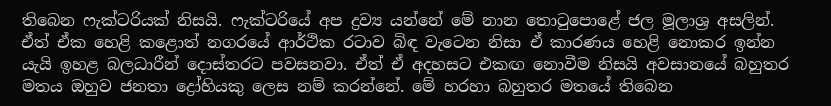තිබෙන ෆැක්ටරියක් නිසයි. ෆැක්ටරියේ අප ද්‍රව්‍ය යන්නේ මේ නාන තොටුපොළේ ජල මූලාශ්‍ර අසලින්. ඒත් ඒක හෙළි කළොත් නගරයේ ආර්ථික රටාව බිඳ වැටෙන නිසා ඒ කාරණය හෙළි නොකර ඉන්න යැයි ඉහළ බලධාරීන් දොස්තරට පවසනවා. ඒත් ඒ අදහසට එකඟ නොවීම නිසයි අවසානයේ බහුතර මතය ඔහුව ජනතා ද්‍රෝහියකු ලෙස නම් කරන්නේ. මේ හරහා බහුතර මතයේ තිබෙන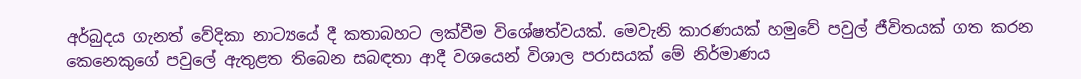අර්බුදය ගැනත් වේදිකා නාට්‍යයේ දී කතාබහට ලක්වීම විශේෂත්වයක්. මෙවැනි කාරණයක් හමුවේ පවුල් ජීවිතයක් ගත කරන කෙනෙකුගේ පවුලේ ඇතුළත තිබෙන සබඳතා ආදී වශයෙන් විශාල පරාසයක් මේ නිර්මාණය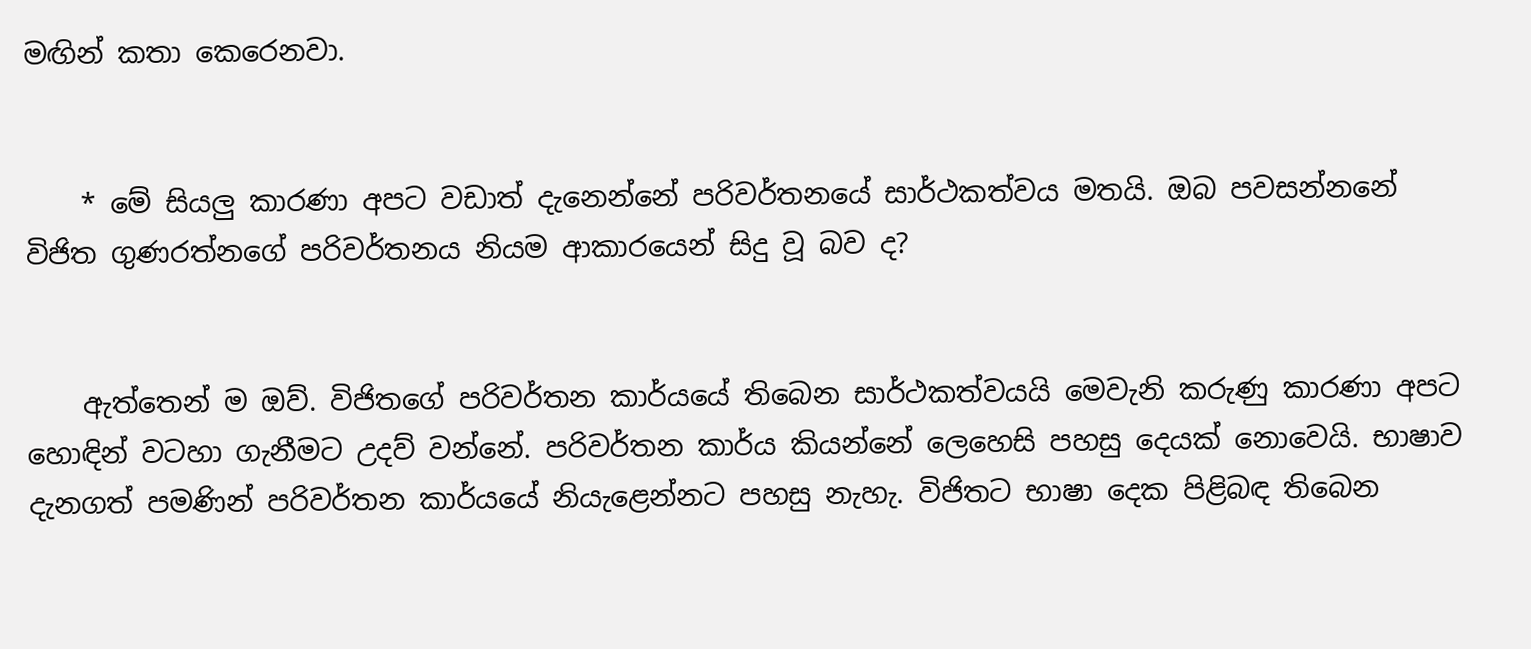මඟින් කතා කෙරෙනවා.


    * මේ සියලු කාරණා අපට වඩාත් දැනෙන්නේ පරිවර්තනයේ සාර්ථකත්වය මතයි. ඔබ පවසන්නනේ විජිත ගුණරත්නගේ පරිවර්තනය නියම ආකාරයෙන් සිදු වූ බව ද?


    ඇත්තෙන් ම ඔව්. විජිතගේ පරිවර්තන කාර්යයේ තිබෙන සාර්ථකත්වයයි මෙවැනි කරුණු කාරණා අපට හොඳින් වටහා ගැනීමට උදව් වන්නේ. පරිවර්තන කාර්ය කියන්නේ ලෙහෙසි පහසු දෙයක් නොවෙයි. භාෂාව දැනගත් පමණින් පරිවර්තන කාර්යයේ නියැළෙන්නට පහසු නැහැ. විජිතට භාෂා දෙක පිළිබඳ තිබෙන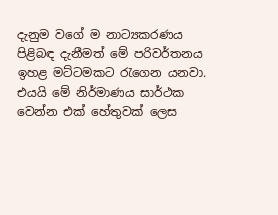දැනුම වගේ ම නාට්‍යකරණය පිළිබඳ දැනීමත් මේ පරිවර්තනය ඉහළ මට්ටමකට රැගෙන යනවා. එයයි මේ නිර්මාණය සාර්ථක වෙන්න එක් හේතුවක් ලෙස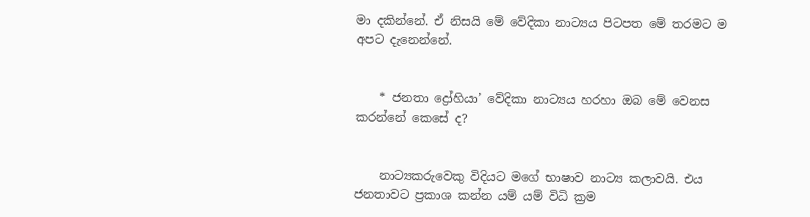මා දකින්නේ. ඒ නිසයි මේ වේදිකා නාට්‍යය පිටපත මේ තරමට ම අපට දැනෙන්නේ.


    * ජනතා ද්‍රෝහියා’ වේදිකා නාට්‍යය හරහා ඔබ මේ වෙනස කරන්නේ කෙසේ ද?


    නාට්‍යකරුවෙකු විදියට මගේ භාෂාව නාට්‍ය කලාවයි. එය ජනතාවට ප්‍රකාශ කන්න යම් යම් විධි ක්‍රම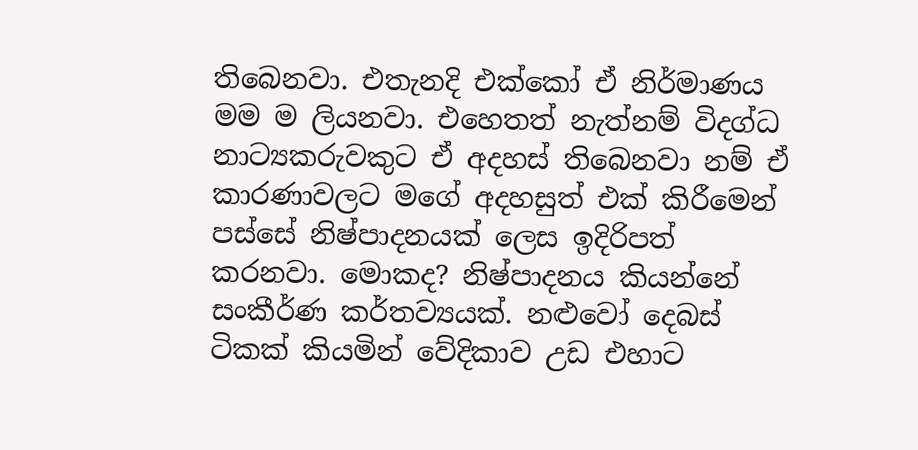තිබෙනවා. එතැනදි එක්කෝ ඒ නිර්මාණය මම ම ලියනවා. එහෙතත් නැත්නම් විදග්ධ නාට්‍යකරුවකුට ඒ අදහස් තිබෙනවා නම් ඒ කාරණාවලට මගේ අදහසුත් එක් කිරීමෙන් පස්සේ නිෂ්පාදනයක් ලෙස ඉදිරිපත් කරනවා. මොකද? නිෂ්පාදනය කියන්නේ සංකීර්ණ කර්තව්‍යයක්. නළුවෝ දෙබස් ටිකක් කියමින් වේදිකාව උඩ එහාට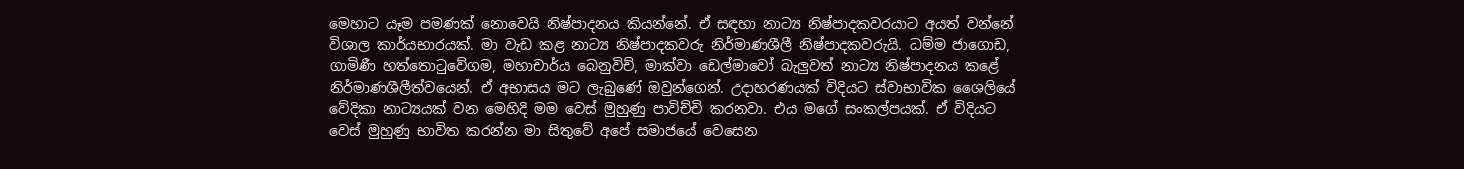මෙහාට යෑම පමණක් නොවෙයි නිෂ්පාදනය කියන්නේ. ඒ සඳහා නාට්‍ය නිෂ්පාදකවරයාට අයත් වන්නේ විශාල කාර්යභාරයක්. මා වැඩ කළ නාට්‍ය නිෂ්පාදකවරු නිර්මාණශීලී නිෂ්පාදකවරුයි. ධම්ම ජාගොඩ, ගාමිණී හත්තොටුවේගම, මහාචාර්ය බෙනුවිච්, මාක්වා ඩෙල්මාවෝ බැලුවත් නාට්‍ය නිෂ්පාදනය කළේ නිර්මාණශීලීත්වයෙන්. ඒ අභාසය මට ලැබුණේ ඔවුන්ගෙන්. උදාහරණයක් විදියට ස්වාභාවික ශෛලියේ වේදිකා නාට්‍යයක් වන මෙහිදි මම වෙස් මුහුණු පාවිච්චි කරනවා. එය මගේ සංකල්පයක්. ඒ විදියට වෙස් මුහුණු භාවිත කරන්න මා සිතුවේ අපේ සමාජයේ වෙසෙන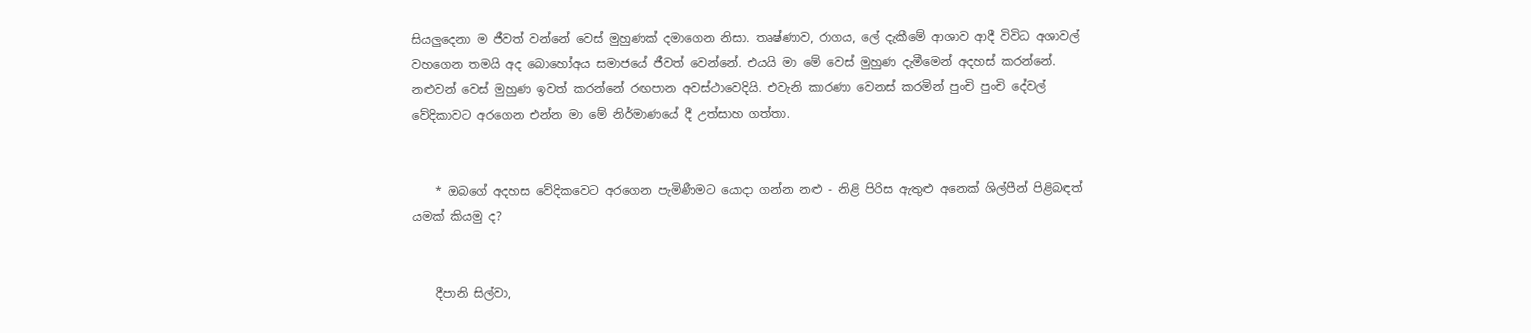සියලුදෙනා ම ජීවත් වන්නේ වෙස් මුහුණක් දමාගෙන නිසා. තෘෂ්ණාව, රාගය, ලේ දැකීමේ ආශාව ආදී විවිධ අශාවල් වහගෙන තමයි අද බොහෝඅය සමාජයේ ජීවත් වෙන්නේ. එයයි මා මේ වෙස් මුහුණ දැමීමෙන් අදහස් කරන්නේ. නළුවන් වෙස් මුහුණ ඉවත් කරන්නේ රඟපාන අවස්ථාවෙදියි. එවැනි කාරණා වෙනස් කරමින් පුංචි පුංචි දේවල් වේදිකාවට අරගෙන එන්න මා මේ නිර්මාණයේ දී උත්සාහ ගත්තා.


    * ඔබගේ අදහස වේදිකවෙට අරගෙන පැමිණීමට යොදා ගන්න නළු - නිළි පිරිස ඇතුළු අනෙක් ශිල්පීන් පිළිබඳත් යමක් කියමු ද?


    දීපානි සිල්වා,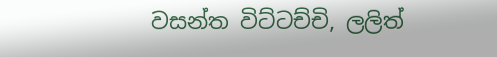වසන්ත විට්ටච්චි, ලලිත්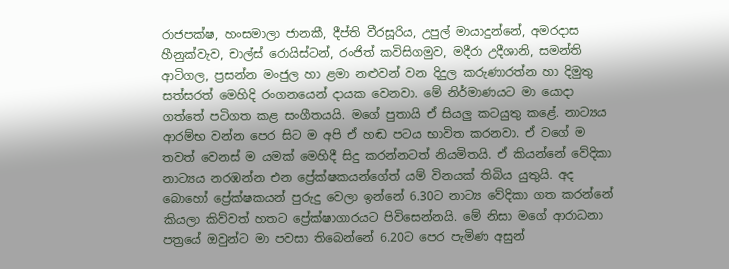රාජපක්ෂ, හංසමාලා ජානකී, දීප්ති වීරසූරිය, උපුල් මායාදුන්නේ, අමරදාස හීනුක්වැව, චාල්ස් රොයිස්ටන්, රංජිත් කවිසිගමුව, මදීරා උදීශානි, සමන්ති ආටිගල, ප්‍රසන්න මංජුල හා ළමා නළුවන් වන දිදුල කරුණාරත්න හා දිමුතු සත්සරත් මෙහිදි රංගනයෙන් දායක වෙනවා. මේ නිර්මාණයට මා යොදා ගත්තේ පටිගත කළ සංගීතයයි. මගේ පුතායි ඒ සියලු කටයුතු කළේ. නාට්‍යය ආරම්භ වන්න පෙර සිට ම අපි ඒ හඬ පටය භාවිත කරනවා. ඒ වගේ ම තවත් වෙනස් ම යමක් මෙහිදී සිදු කරන්නටත් නියමිතයි. ඒ කියන්නේ වේදිකා නාට්‍යය නරඹන්න එන ප්‍රේක්ෂකයන්ගේත් යම් විනයක් තිබිය යුතුයි. අද බොහෝ ප්‍රේක්ෂකයන් පුරුදු වෙලා ඉන්නේ 6.30ට නාට්‍ය වේදිකා ගත කරන්නේ කියලා කිව්වත් හතට ප්‍රේක්ෂාගාරයට පිවිසෙන්නයි. මේ නිසා මගේ ආරාධනා පත්‍රයේ ඔවුන්ට මා පවසා තිබෙන්නේ 6.20ට පෙර පැමිණ අසුන්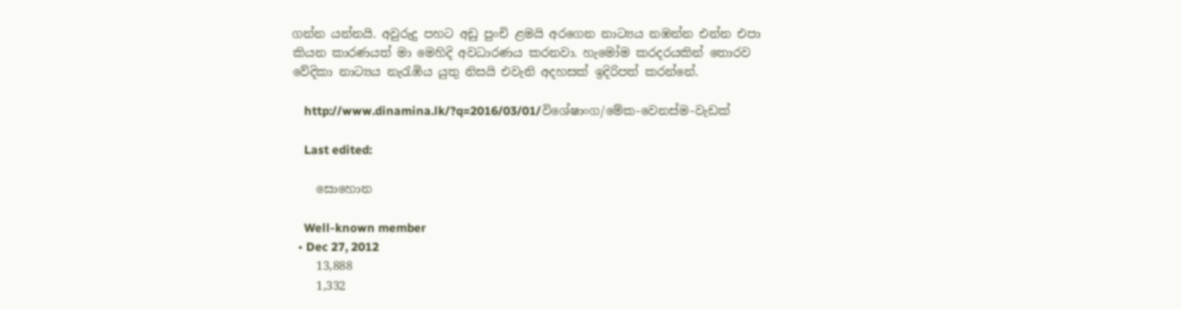ගන්න යන්නයි. අවුරුදු පහට අඩු පුංචි ළමයි අරගෙන නාට්‍යය නඹන්න එන්න එපා කියන කාරණයත් මා මෙහිදි අවධාරණය කරනවා. හැමෝම කරදරයකින් තොරව වේදිකා නාට්‍යය නැරැඹිය යුතු නිසයි එවැනි අදහසක් ඉදිරිපත් කරන්නේ.

    http://www.dinamina.lk/?q=2016/03/01/විශේෂාංග/මේක-වෙනස්ම-වැඩක්

    Last edited:

    සොහොන

    Well-known member
  • Dec 27, 2012
    13,888
    1,332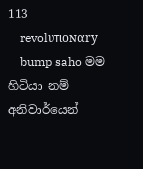113
    revolυтιoɴαry
    bump saho මම හිටියා නම් අනිවාර්යෙන්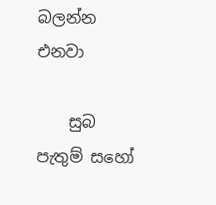බලන්න එනවා

    සුබ පැතුම් සහෝ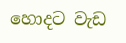හොදට වැඩ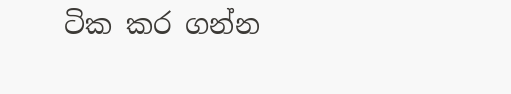ටික කර ගන්න